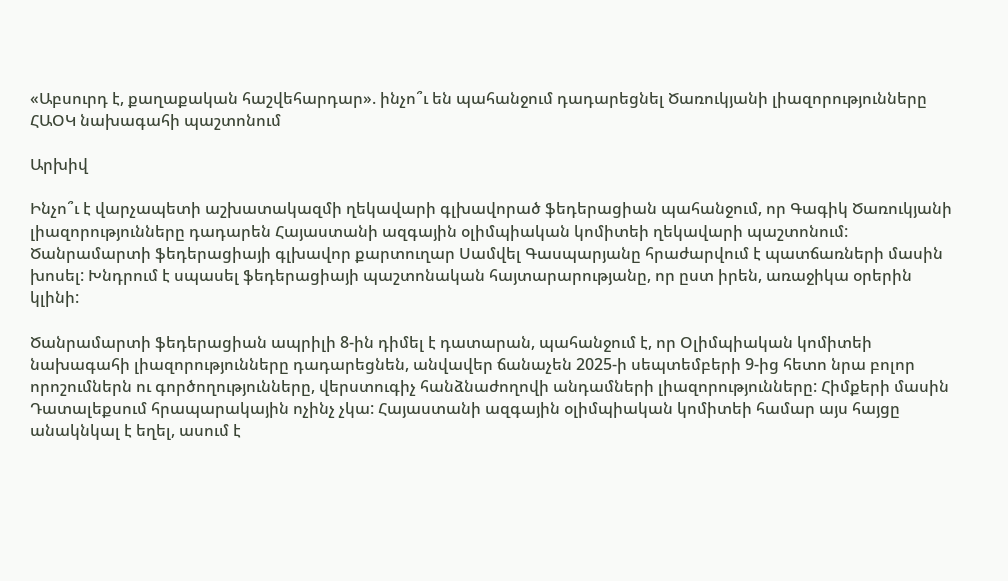«Աբսուրդ է, քաղաքական հաշվեհարդար». ինչո՞ւ են պահանջում դադարեցնել Ծառուկյանի լիազորությունները ՀԱՕԿ նախագահի պաշտոնում

Արխիվ

Ինչո՞ւ է վարչապետի աշխատակազմի ղեկավարի գլխավորած ֆեդերացիան պահանջում, որ Գագիկ Ծառուկյանի լիազորությունները դադարեն Հայաստանի ազգային օլիմպիական կոմիտեի ղեկավարի պաշտոնում: Ծանրամարտի ֆեդերացիայի գլխավոր քարտուղար Սամվել Գասպարյանը հրաժարվում է պատճառների մասին խոսել: Խնդրում է սպասել ֆեդերացիայի պաշտոնական հայտարարությանը, որ ըստ իրեն, առաջիկա օրերին կլինի:

Ծանրամարտի ֆեդերացիան ապրիլի 8-ին դիմել է դատարան, պահանջում է, որ Օլիմպիական կոմիտեի նախագահի լիազորությունները դադարեցնեն, անվավեր ճանաչեն 2025-ի սեպտեմբերի 9-ից հետո նրա բոլոր որոշումներն ու գործողությունները, վերստուգիչ հանձնաժողովի անդամների լիազորությունները: Հիմքերի մասին Դատալեքսում հրապարակային ոչինչ չկա: Հայաստանի ազգային օլիմպիական կոմիտեի համար այս հայցը անակնկալ է եղել, ասում է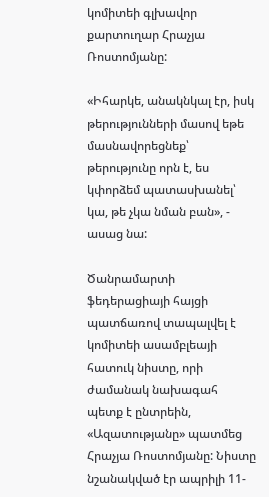կոմիտեի գլխավոր քարտուղար Հրաչյա Ռոստոմյանը:

«Իհարկե, անակնկալ էր, իսկ թերությունների մասով եթե մասնավորեցնեք՝ թերությունը որն է, ես կփորձեմ պատասխանել՝ կա, թե չկա նման բան», - ասաց նա:

Ծանրամարտի ֆեդերացիայի հայցի պատճառով տապալվել է կոմիտեի ասամբլեայի հատուկ նիստը, որի ժամանակ նախագահ պետք է ընտրեին, «Ազատությանը» պատմեց Հրաչյա Ռոստոմյանը: Նիստը նշանակված էր ապրիլի 11-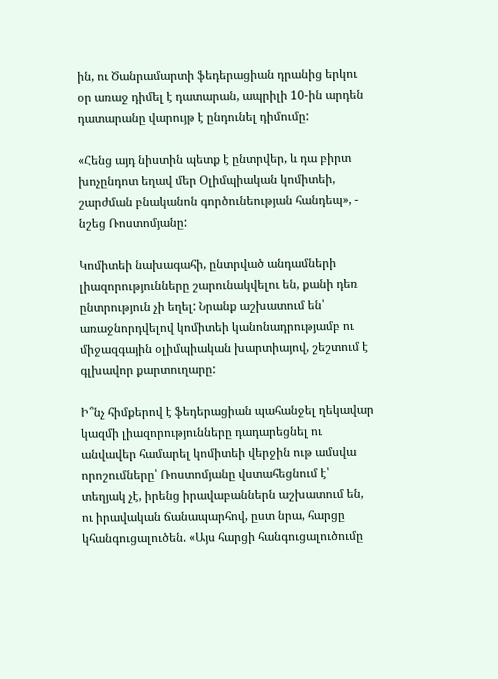ին, ու Ծանրամարտի ֆեդերացիան դրանից երկու օր առաջ դիմել է դատարան, ապրիլի 10-ին արդեն դատարանը վարույթ է ընդունել դիմումը:

«Հենց այդ նիստին պետք է ընտրվեր, և դա բիրտ խոչընդոտ եղավ մեր Օլիմպիական կոմիտեի, շարժման բնականոն գործունեության հանդեպ», - նշեց Ռոստոմյանը:

Կոմիտեի նախագահի, ընտրված անդամների լիազորությունները շարունակվելու են, քանի դեռ ընտրություն չի եղել: Նրանք աշխատում են՝ առաջնորդվելով կոմիտեի կանոնադրությամբ ու միջազգային օլիմպիական խարտիայով, շեշտում է գլխավոր քարտուղարը:

Ի՞նչ հիմքերով է ֆեդերացիան պահանջել ղեկավար կազմի լիազորությունները դադարեցնել ու անվավեր համարել կոմիտեի վերջին ութ ամսվա որոշումները՝ Ռոստոմյանը վստահեցնում է՝ տեղյակ չէ, իրենց իրավաբաններն աշխատում են, ու իրավական ճանապարհով, ըստ նրա, հարցը կհանգուցալուծեն. «Այս հարցի հանգուցալուծումը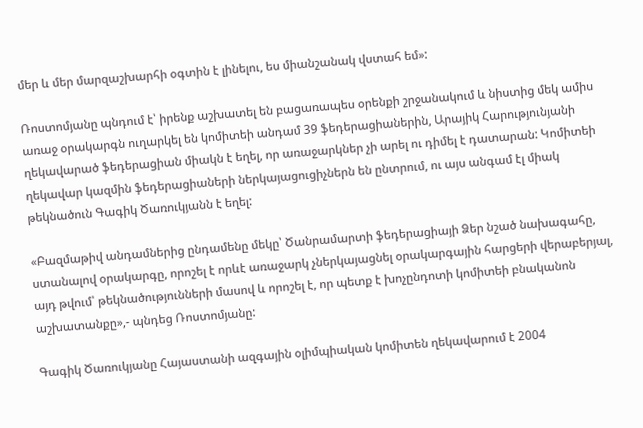մեր և մեր մարզաշխարհի օգտին է լինելու, ես միանշանակ վստահ եմ»:

Ռոստոմյանը պնդում է՝ իրենք աշխատել են բացառապես օրենքի շրջանակում և նիստից մեկ ամիս առաջ օրակարգն ուղարկել են կոմիտեի անդամ 39 ֆեդերացիաներին, Արայիկ Հարությունյանի ղեկավարած ֆեդերացիան միակն է եղել, որ առաջարկներ չի արել ու դիմել է դատարան: Կոմիտեի ղեկավար կազմին ֆեդերացիաների ներկայացուցիչներն են ընտրում, ու այս անգամ էլ միակ թեկնածուն Գագիկ Ծառուկյանն է եղել:

«Բազմաթիվ անդամներից ընդամենը մեկը՝ Ծանրամարտի ֆեդերացիայի Ձեր նշած նախագահը, ստանալով օրակարգը, որոշել է որևէ առաջարկ չներկայացնել օրակարգային հարցերի վերաբերյալ, այդ թվում՝ թեկնածությունների մասով և որոշել է, որ պետք է խոչընդոտի կոմիտեի բնականոն աշխատանքը»,- պնդեց Ռոստոմյանը:

Գագիկ Ծառուկյանը Հայաստանի ազգային օլիմպիական կոմիտեն ղեկավարում է 2004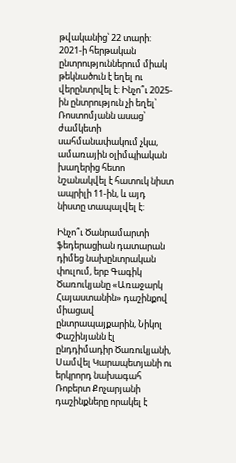թվականից՝ 22 տարի: 2021-ի հերթական ընտրություններում միակ թեկնածուն է եղել ու վերընտրվել է: Ինչո՞ւ 2025-ին ընտրություն չի եղել՝ Ռոստոմյանն ասաց՝ ժամկետի սահմանափակում չկա, ամառային օլիմպիական խաղերից հետո նշանակվել է հատուկ նիստ ապրիլի 11-ին, և այդ նիստը տապալվել է:

Ինչո՞ւ Ծանրամարտի ֆեդերացիան դատարան դիմեց նախընտրական փուլում, երբ Գագիկ Ծառուկյանը «Առաջարկ Հայաստանին» դաշինքով միացավ ընտրապայքարին, Նիկոլ Փաշինյանն էլ ընդդիմադիր Ծառուկյանի, Սամվել Կարապետյանի ու երկրորդ նախագահ Ռոբերտ Քոչարյանի դաշինքները որակել է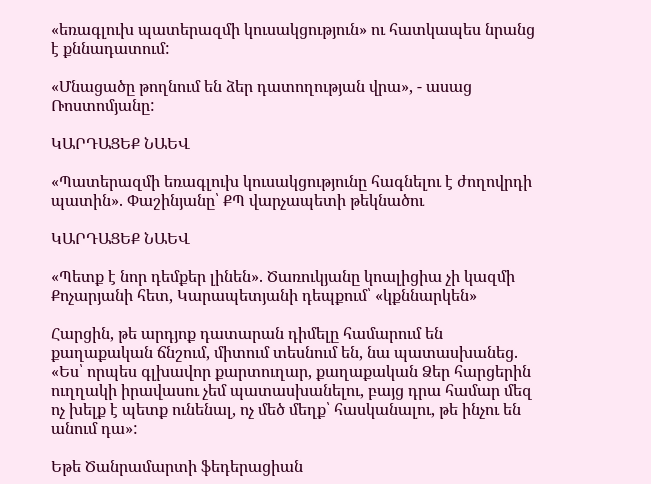«եռագլուխ պատերազմի կուսակցություն» ու հատկապես նրանց է քննադատում:

«Մնացածը թողնում են ձեր դատողության վրա», - ասաց Ռոստոմյանը:

ԿԱՐԴԱՑԵՔ ՆԱԵՎ

«Պատերազմի եռագլուխ կուսակցությունը հագնելու է ժողովրդի պատին». Փաշինյանը՝ ՔՊ վարչապետի թեկնածու

ԿԱՐԴԱՑԵՔ ՆԱԵՎ

«Պետք է նոր դեմքեր լինեն». Ծառուկյանը կոալիցիա չի կազմի Քոչարյանի հետ, Կարապետյանի դեպքում՝ «կքննարկեն»

Հարցին, թե արդյոք դատարան դիմելը համարում են քաղաքական ճնշում, միտում տեսնում են, նա պատասխանեց. «Ես՝ որպես գլխավոր քարտուղար, քաղաքական Ձեր հարցերին ուղղակի իրավասու չեմ պատասխանելու, բայց դրա համար մեզ ոչ խելք է պետք ունենալ, ոչ մեծ մեղք՝ հասկանալու, թե ինչու են անում դա»:

Եթե Ծանրամարտի ֆեդերացիան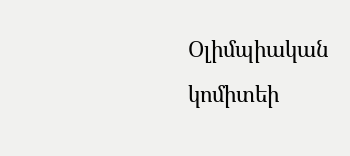Օլիմպիական կոմիտեի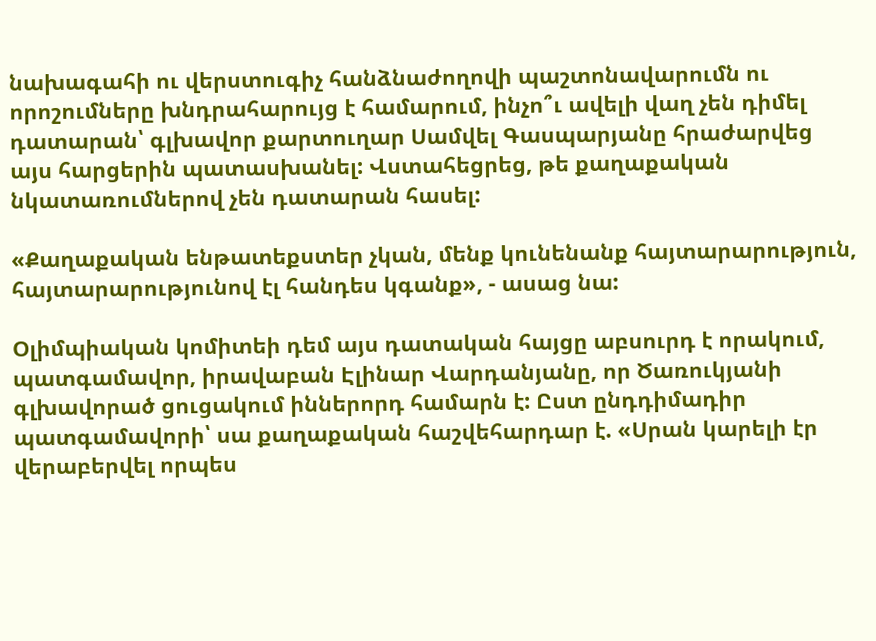նախագահի ու վերստուգիչ հանձնաժողովի պաշտոնավարումն ու որոշումները խնդրահարույց է համարում, ինչո՞ւ ավելի վաղ չեն դիմել դատարան՝ գլխավոր քարտուղար Սամվել Գասպարյանը հրաժարվեց այս հարցերին պատասխանել: Վստահեցրեց, թե քաղաքական նկատառումներով չեն դատարան հասել:

«Քաղաքական ենթատեքստեր չկան, մենք կունենանք հայտարարություն, հայտարարությունով էլ հանդես կգանք», - ասաց նա:

Օլիմպիական կոմիտեի դեմ այս դատական հայցը աբսուրդ է որակում, պատգամավոր, իրավաբան Էլինար Վարդանյանը, որ Ծառուկյանի գլխավորած ցուցակում իններորդ համարն է: Ըստ ընդդիմադիր պատգամավորի՝ սա քաղաքական հաշվեհարդար է. «Սրան կարելի էր վերաբերվել որպես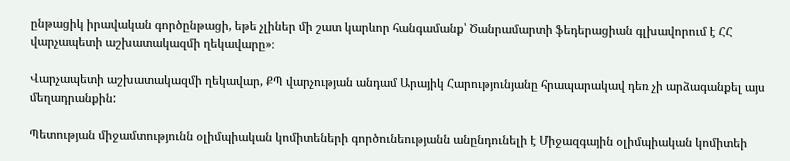ընթացիկ իրավական գործընթացի, եթե չլիներ մի շատ կարևոր հանգամանք՝ Ծանրամարտի ֆեդերացիան գլխավորում է ՀՀ վարչապետի աշխատակազմի ղեկավարը»։

Վարչապետի աշխատակազմի ղեկավար, ՔՊ վարչության անդամ Արայիկ Հարությունյանը հրապարակավ դեռ չի արձագանքել այս մեղադրանքին:

Պետության միջամտությունն օլիմպիական կոմիտեների գործունեությանն անընդունելի է Միջազգային օլիմպիական կոմիտեի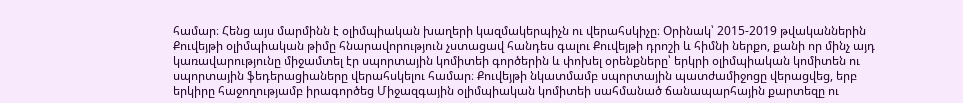համար։ Հենց այս մարմինն է օլիմպիական խաղերի կազմակերպիչն ու վերահսկիչը։ Օրինակ՝ 2015-2019 թվականներին Քուվեյթի օլիմպիական թիմը հնարավորություն չստացավ հանդես գալու Քուվեյթի դրոշի և հիմնի ներքո, քանի որ մինչ այդ կառավարությունը միջամտել էր սպորտային կոմիտեի գործերին և փոխել օրենքները՝ երկրի օլիմպիական կոմիտեն ու սպորտային ֆեդերացիաները վերահսկելու համար։ Քուվեյթի նկատմամբ սպորտային պատժամիջոցը վերացվեց, երբ երկիրը հաջողությամբ իրագործեց Միջազգային օլիմպիական կոմիտեի սահմանած ճանապարհային քարտեզը ու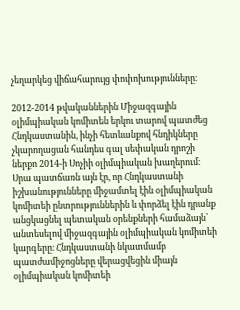չեղարկեց վիճահարույց փոփոխությունները։

2012-2014 թվականներին Միջազգային օլիմպիական կոմիտեն երկու տարով պատժեց Հնդկաստանին, ինչի հետևանքով հնդիկները չկարողացան հանդես գալ սեփական դրոշի ներքո 2014-ի Սոչիի օլիմպիական խաղերում։ Սրա պատճառն այն էր, որ Հնդկաստանի իշխանությունները միջամտել էին օլիմպիական կոմիտեի ընտրություններին և փորձել էին դրանք անցկացնել պետական օրենքների համաձայն՝ անտեսելով միջազգային օլիմպիական կոմիտեի կարգերը։ Հնդկաստանի նկատմամբ պատժամիջոցները վերացվեցին միայն օլիմպիական կոմիտեի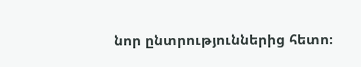նոր ընտրություններից հետո։